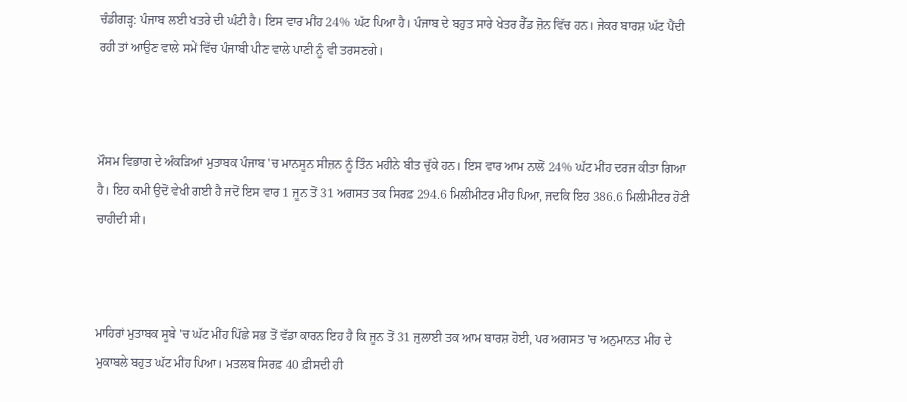ਚੰਡੀਗੜ੍ਹ: ਪੰਜਾਬ ਲਈ ਖਤਰੇ ਦੀ ਘੰਟੀ ਹੈ। ਇਸ ਵਾਰ ਮੀਂਹ 24% ਘੱਟ ਪਿਆ ਹੈ। ਪੰਜਾਬ ਦੇ ਬਹੁਤ ਸਾਰੇ ਖੇਤਰ ਰੈੱਡ ਜ਼ੋਨ ਵਿੱਚ ਹਨ। ਜੇਕਰ ਬਾਰਸ਼ ਘੱਟ ਪੈਂਦੀ ਰਹੀ ਤਾਂ ਆਉਣ ਵਾਲੇ ਸਮੇਂ ਵਿੱਚ ਪੰਜਾਬੀ ਪੀਣ ਵਾਲੇ ਪਾਣੀ ਨੂੰ ਵੀ ਤਰਸਣਗੇ।



ਮੌਸਮ ਵਿਭਾਗ ਦੇ ਅੰਕੜਿਆਂ ਮੁਤਾਬਕ ਪੰਜਾਬ 'ਚ ਮਾਨਸੂਨ ਸੀਜ਼ਨ ਨੂੰ ਤਿੰਨ ਮਹੀਨੇ ਬੀਤ ਚੁੱਕੇ ਹਨ। ਇਸ ਵਾਰ ਆਮ ਨਾਲੋਂ 24% ਘੱਟ ਮੀਂਹ ਦਰਜ ਕੀਤਾ ਗਿਆ ਹੈ। ਇਹ ਕਮੀ ਉਦੋਂ ਵੇਖੀ ਗਈ ਹੈ ਜਦੋਂ ਇਸ ਵਾਰ 1 ਜੂਨ ਤੋਂ 31 ਅਗਸਤ ਤਕ ਸਿਰਫ਼ 294.6 ਮਿਲੀਮੀਟਰ ਮੀਂਹ ਪਿਆ, ਜਦਕਿ ਇਹ 386.6 ਮਿਲੀਮੀਟਰ ਹੋਣੀ ਚਾਹੀਦੀ ਸੀ।



ਮਾਹਿਰਾਂ ਮੁਤਾਬਕ ਸੂਬੇ 'ਚ ਘੱਟ ਮੀਂਹ ਪਿੱਛੇ ਸਭ ਤੋਂ ਵੱਡਾ ਕਾਰਨ ਇਹ ਹੈ ਕਿ ਜੂਨ ਤੋਂ 31 ਜੁਲਾਈ ਤਕ ਆਮ ਬਾਰਸ਼ ਹੋਈ, ਪਰ ਅਗਸਤ 'ਚ ਅਨੁਮਾਨਤ ਮੀਂਹ ਦੇ ਮੁਕਾਬਲੇ ਬਹੁਤ ਘੱਟ ਮੀਂਹ ਪਿਆ। ਮਤਲਬ ਸਿਰਫ਼ 40 ਫ਼ੀਸਦੀ ਹੀ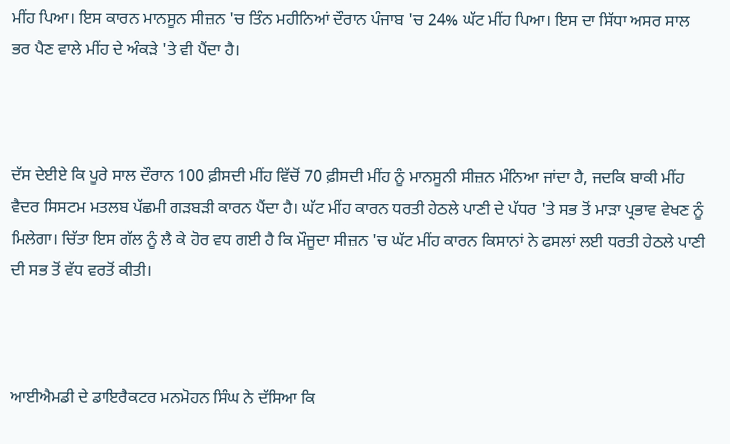ਮੀਂਹ ਪਿਆ। ਇਸ ਕਾਰਨ ਮਾਨਸੂਨ ਸੀਜ਼ਨ 'ਚ ਤਿੰਨ ਮਹੀਨਿਆਂ ਦੌਰਾਨ ਪੰਜਾਬ 'ਚ 24% ਘੱਟ ਮੀਂਹ ਪਿਆ। ਇਸ ਦਾ ਸਿੱਧਾ ਅਸਰ ਸਾਲ ਭਰ ਪੈਣ ਵਾਲੇ ਮੀਂਹ ਦੇ ਅੰਕੜੇ 'ਤੇ ਵੀ ਪੈਂਦਾ ਹੈ।



ਦੱਸ ਦੇਈਏ ਕਿ ਪੂਰੇ ਸਾਲ ਦੌਰਾਨ 100 ਫ਼ੀਸਦੀ ਮੀਂਹ ਵਿੱਚੋਂ 70 ਫ਼ੀਸਦੀ ਮੀਂਹ ਨੂੰ ਮਾਨਸੂਨੀ ਸੀਜ਼ਨ ਮੰਨਿਆ ਜਾਂਦਾ ਹੈ, ਜਦਕਿ ਬਾਕੀ ਮੀਂਹ ਵੈਦਰ ਸਿਸਟਮ ਮਤਲਬ ਪੱਛਮੀ ਗੜਬੜੀ ਕਾਰਨ ਪੈਂਦਾ ਹੈ। ਘੱਟ ਮੀਂਹ ਕਾਰਨ ਧਰਤੀ ਹੇਠਲੇ ਪਾਣੀ ਦੇ ਪੱਧਰ 'ਤੇ ਸਭ ਤੋਂ ਮਾੜਾ ਪ੍ਰਭਾਵ ਵੇਖਣ ਨੂੰ ਮਿਲੇਗਾ। ਚਿੱਤਾ ਇਸ ਗੱਲ ਨੂੰ ਲੈ ਕੇ ਹੋਰ ਵਧ ਗਈ ਹੈ ਕਿ ਮੌਜੂਦਾ ਸੀਜ਼ਨ 'ਚ ਘੱਟ ਮੀਂਹ ਕਾਰਨ ਕਿਸਾਨਾਂ ਨੇ ਫਸਲਾਂ ਲਈ ਧਰਤੀ ਹੇਠਲੇ ਪਾਣੀ ਦੀ ਸਭ ਤੋਂ ਵੱਧ ਵਰਤੋਂ ਕੀਤੀ।



ਆਈਐਮਡੀ ਦੇ ਡਾਇਰੈਕਟਰ ਮਨਮੋਹਨ ਸਿੰਘ ਨੇ ਦੱਸਿਆ ਕਿ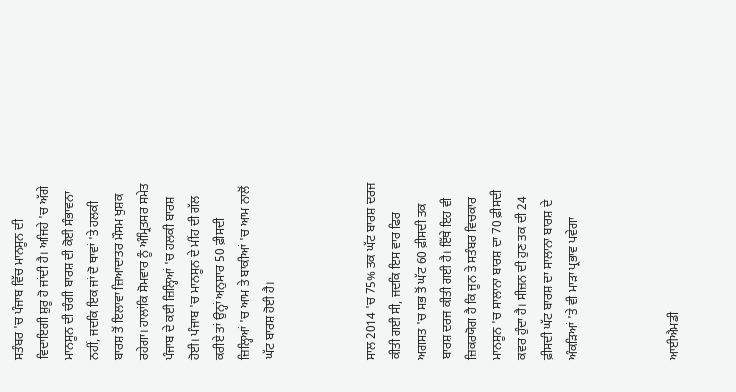ਸਤੰਬਰ 'ਚ ਪੰਜਾਬ ਵਿੱਚ ਮਾਨਸੂਨ ਦੀ ਵਿਦਾਇਗੀ ਸ਼ੁਰੂ ਹੋ ਜਾਂਦੀ ਹੈ। ਅਜਿਹੇ 'ਚ ਅੱਗੇ ਮਾਨਸੂਨ ਦੀ ਚੰਗੀ ਬਾਰਸ਼ ਦੀ ਕੋਈ ਸੰਭਾਵਨਾ ਨਹੀਂ, ਜਦਕਿ ਇਕ ਜਾਂ ਦੋ ਥਾਵਾਂ 'ਤੇ ਹਲਕੀ ਬਾਰਸ਼ ਤੋਂ ਇਲਾਵਾ ਜ਼ਿਆਦਾਤਰ ਮੌਸਮ ਖੁਸ਼ਕ ਰਹੇਗਾ। ਹਾਲਾਂਕਿ ਸੋਮਵਾਰ ਨੂੰ ਅੰਮ੍ਰਿਤਸਰ ਸਮੇਤ ਪੰਜਾਬ ਦੇ ਕਈ ਜ਼ਿਲ੍ਹਿਆਂ 'ਚ ਹਲਕੀ ਬਾਰਸ਼ ਹੋਈ। ਪੰਜਾਬ 'ਚ ਮਾਨਸੂਨ ਦੇ ਮੀਂਹ ਦੀ ਗੱਲ ਕਰੀਏ ਤਾਂ ਉਨ੍ਹਾਂ ਅਨੁਸਾਰ 50 ਫ਼ੀਸਦੀ ਜ਼ਿਲ੍ਹਿਆਂ 'ਚ ਆਮ ਤੇ ਬਾਕੀਆਂ 'ਚ ਆਮ ਨਾਲੋਂ ਘੱਟ ਬਾਰਸ਼ ਹੋਈ ਹੈ।



ਸਾਲ 2014 'ਚ 75% ਤਕ ਘੱਟ ਬਾਰਸ਼ ਦਰਜ ਕੀਤੀ ਗਈ ਸੀ, ਜਦਕਿ ਇਸ ਵਾਰ ਫਿਰ ਅਗਸਤ 'ਚ ਸਭ ਤੋਂ ਘੱਟ 60 ਫ਼ੀਸਦੀ ਤਕ ਬਾਰਸ਼ ਦਰਜ ਕੀਤੀ ਗਈ ਹੈ। ਇੱਥੇ ਇਹ ਵੀ ਜ਼ਿਕਰਯੋਗ ਹੈ ਕਿ ਜੂਨ ਤੇ ਸਤੰਬਰ ਵਿਚਕਾਰ ਮਾਨਸੂਨ 'ਚ ਸਾਲਾਨਾ ਬਾਰਸ਼ ਦਾ 70 ਫ਼ੀਸਦੀ ਕਵਰ ਹੁੰਦਾ ਹੈ। ਸੀਜ਼ਨ ਦੀ ਹੁਣ ਤਕ ਦੀ 24 ਫ਼ੀਸਦੀ ਘੱਟ ਬਾਰਸ਼ ਦਾ ਸਾਲਾਨਾ ਬਾਰਸ਼ ਦੇ ਅੰਕੜਿਆਂ 'ਤੇ ਵੀ ਮਾੜਾ ਪ੍ਰਭਾਵ ਪਵੇਗਾ



ਆਈਐਮਡੀ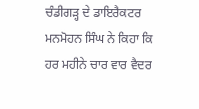ਚੰਡੀਗੜ੍ਹ ਦੇ ਡਾਇਰੈਕਟਰ ਮਨਮੋਹਨ ਸਿੰਘ ਨੇ ਕਿਹਾ ਕਿ ਹਰ ਮਹੀਨੇ ਚਾਰ ਵਾਰ ਵੈਦਰ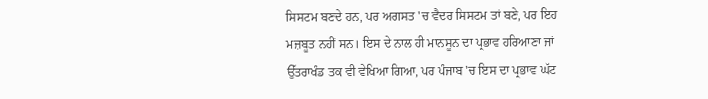ਸਿਸਟਮ ਬਣਦੇ ਹਨ, ਪਰ ਅਗਸਤ 'ਚ ਵੈਦਰ ਸਿਸਟਮ ਤਾਂ ਬਣੇ, ਪਰ ਇਹ ਮਜ਼ਬੂਤ ਨਹੀਂ ਸਨ। ਇਸ ਦੇ ਨਾਲ ਹੀ ਮਾਨਸੂਨ ਦਾ ਪ੍ਰਭਾਵ ਹਰਿਆਣਾ ਜਾਂ ਉੱਤਰਾਖੰਡ ਤਕ ਵੀ ਵੇਖਿਆ ਗਿਆ, ਪਰ ਪੰਜਾਬ 'ਚ ਇਸ ਦਾ ਪ੍ਰਭਾਵ ਘੱਟ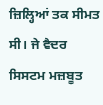ਜ਼ਿਲ੍ਹਿਆਂ ਤਕ ਸੀਮਤ ਸੀ। ਜੇ ਵੈਦਰ ਸਿਸਟਮ ਮਜ਼ਬੂਤ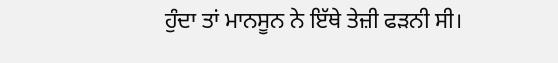ਹੁੰਦਾ ਤਾਂ ਮਾਨਸੂਨ ਨੇ ਇੱਥੇ ਤੇਜ਼ੀ ਫੜਨੀ ਸੀ।